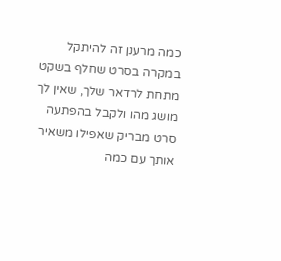כמה מרענן זה להיתקל במקרה בסרט שחלף בשקט מתחת לרדאר שלך, שאין לך מושג מהו ולקבל בהפתעה סרט מבריק שאפילו משאיר אותך עם כמה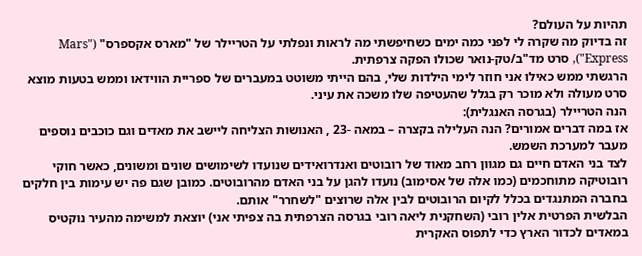תהיות על העולם?
זה בדיוק מה שקרה לי לפני כמה ימים כשחיפשתי מה לראות ונפלתי על הטריילר של "מארס אקספרס" ("Mars Express"), סרט מד"ב/טק-נואר שכולו הפקה צרפתית.
הרגשתי ממש כאילו אני חוזר לימי הילדות שלי, בהם הייתי משוטט במעברים של ספריית הווידאו וממש בטעות מוצא סרט מעולה ולא מוכר רק בגלל שהעטיפה שלו משכה את עיני.
הנה הטריילר (בגרסה האנגלית):
אז במה דברים אמורים? הנה העלילה בקצרה – במאה -23 , האנושות הצליחה ליישב את מאדים וגם כוכבים נוספים מעבר למערכת השמש.
לצד בני האדם חיים גם מגוון רחב מאוד של רובוטים ואנדרואידים שנועדו לשימושים שונים ומשונים, כאשר חוקי רובוטיקה מתוחכמים (כמו אלה של אסימוב) נועדו להגן על בני האדם מהרובוטים. כמובן שגם פה יש עימות בין חלקים בחברה המתנגדים בכלל לקיום הרובוטים לבין אלה שרוצים "לשחרר" אותם.
הבלשית הפרטית אלין רובי (השחקנית ליאה רובי בגרסה הצרפתית בה צפיתי אני) יוצאת למשימה מהעיר נוקטיס במאדים לכדור הארץ כדי לתפוס האקרית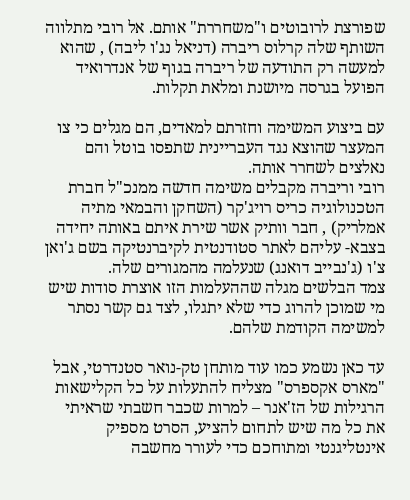שפורצת לרובוטים ו"משחררת" אותם. אל רובי מתלווה השותף שלה קרלוס ריברה (דניאל נג'ו ליבה) , שהוא למעשה רק התודעה של ריברה בגוף של אנדרואיד הפועל בגרסה מיושנת ומלאת תקלות.

עם ביצוע המשימה וחזרתם למאדים, הם מגלים כי צו המעצר שהוצא נגד העבריינית שתפסו בוטל והם נאלצים לשחרר אותה.
רובי וריברה מקבלים משימה חדשה ממנכ"ל חברת הטכנולוגיה כריס רויג'קר (השחקן והבמאי מתיה אמלריק) , חבר וותיק אשר שירת איתם באותה יחידה בצבא- עליהם לאתר סטודנטית לקיברנטיקה בשם ג'ואן צ'ו (ג'נבייב דואנג) שנעלמה מהמגורים שלה.
צמד הבלשים מגלה שההעלמות הזו אוצרת סודות שיש מי שמוכן להרוג כדי שלא יתגלו, לצד גם קשר נסתר למשימה הקודמת שלהם.

עד כאן נשמע כמו עוד מותחן טק-נואר סטנדרטי, אבל "מארס אקספרס" מצליח להתעלות על כל הקלישאות הרגילות של הז'אנר – למרות שכבר חשבתי שראיתי את כל מה שיש לתחום להציע, הסרט מספיק אינטליגנטי ומתוחכם כדי לעורר מחשבה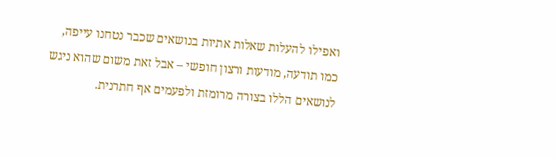ואפילו להעלות שאלות אתיות בנושאים שכבר נטחנו עייפה, כמו תודעה, מודעות ורצון חופשי – אבל זאת משום שהוא ניגש לנושאים הללו בצורה מרומזת ולפעמים אף חתרנית.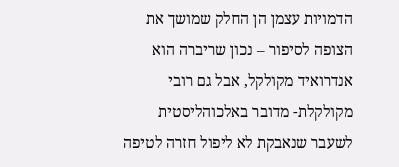הדמויות עצמן הן החלק שמושך את הצופה לסיפור – נכון שריברה הוא אנדרואיד מקולקל, אבל גם רובי מקולקלת- מדובר באלכוהליסטית לשעבר שנאבקת לא ליפול חזרה לטיפה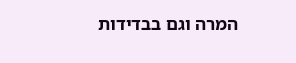המרה וגם בבדידות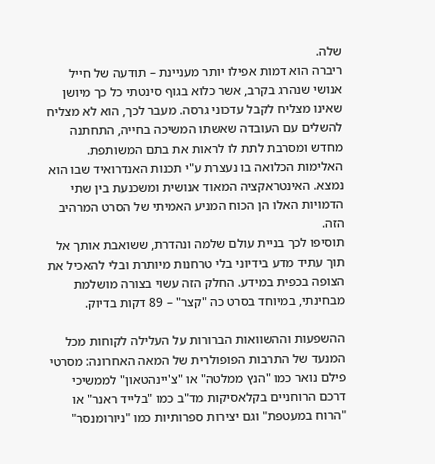שלה.
ריברה הוא דמות אפילו יותר מעניינת – תודעה של חייל אנושי שנהרג בקרב, אשר כלוא בגוף סינטתי כל כך מיושן שאינו מצליח לקבל עדכוני גרסה. מעבר לכך, הוא לא מצליח להשלים עם העובדה שאשתו המשיכה בחייה, התחתנה מחדש ומסרבת לתת לו לראות את בתם המשותפת. האלימות הכלואה בו נעצרת ע"י תכנות האנדרואיד שבו הוא נמצא. האינטראקציה המאוד אנושית ומשכנעת בין שתי הדמויות האלו הן הכוח המניע האמיתי של הסרט המרהיב הזה.
תוסיפו לכך בניית עולם שלמה ונהדרת, ששואבת אותך אל תוך עתיד מדע בידיוני בלי טרחנות מיותרת ובלי להאכיל את הצופה בכפית במידע. החלק הזה עשוי בצורה מושלמת מבחינתי, במיוחד בסרט כה "קצר" – 89 דקות בדיוק.

ההשפעות וההשוואות הברורות על העלילה לקוחות מכל המנעד של התרבות הפופולרית של המאה האחרונה: מסרטי פילם נואר כמו "הנץ ממלטה" או "צ'יינהטאון" לממשיכי דרכם הרוחניים בקלאסיקות מד"ב כמו "בלייד ראנר" או "הרוח במעטפת" וגם יצירות ספרותיות כמו "ניורומנסר"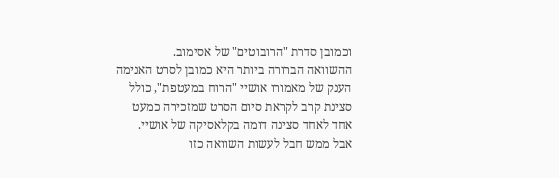וכמובן סדרת "הרובוטים" של אסימוב.
ההשוואה הברורה ביותר היא כמובן לסרט האנימה הענק של מאמורו אושיי "הרוח במעטפת", כולל סצינת קרב לקראת סיום הסרט שמזכירה כמעט אחד לאחד סצינה דומה בקלאסיקה של אושיי.
אבל ממש חבל לעשות השוואה כזו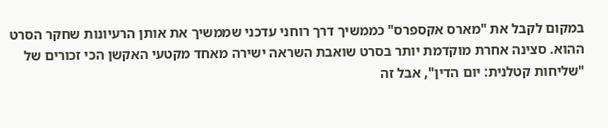במקום לקבל את "מארס אקספרס" כממשיך דרך רוחני עדכני שממשיך את אותן הרעיונות שחקר הסרט ההוא. סצינה אחרת מוקדמת יותר בסרט שואבת השראה ישירה מאחד מקטעי האקשן הכי זכורים של "שליחות קטלנית: יום הדין", אבל זה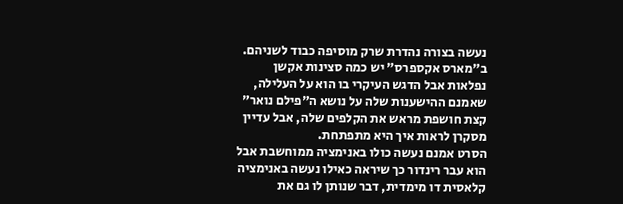נעשה בצורה נהדרת שרק מוסיפה כבוד לשניהם.
ב"מארס אקספרס" יש כמה סצינות אקשן נפלאות אבל הדגש העיקרי בו הוא על העלילה, שאמנם ההישענות שלה על נושא ה"פילם נואר" קצת חושפת מראש את הקלפים שלה, אבל עדיין מסקרן לראות איך היא מתפתחת.
הסרט אמנם נעשה כולו באנימציה ממוחשבת אבל הוא עבר רינדור כך שיראה כאילו נעשה באנימציה קלאסית דו מימדית, דבר שנותן לו גם את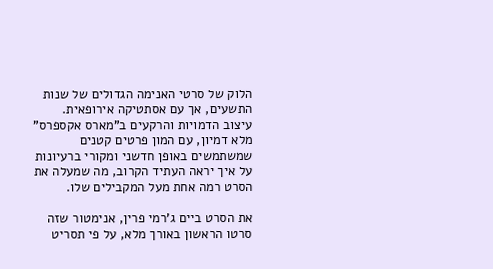הלוק של סרטי האנימה הגדולים של שנות התשעים, אך עם אסתטיקה אירופאית.
עיצוב הדמויות והרקעים ב"מארס אקספרס" מלא דמיון, עם המון פרטים קטנים שמשתמשים באופן חדשני ומקורי ברעיונות על איך יראה העתיד הקרוב, מה שמעלה את הסרט רמה אחת מעל המקבילים שלו.

את הסרט ביים ג'רמי פרין, אנימטור שזה סרטו הראשון באורך מלא, על פי תסריט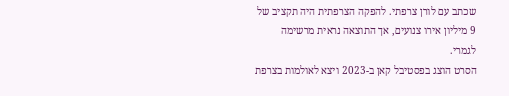שכתב עם לורן צרפתי. להפקה הצרפתית היה תקציב של 9 מיליון אירו צנועים, אך התוצאה נראית מרשימה לגמרי.
הסרט הוצג בפסטיבל קאן ב-2023 ויצא לאולמות בצרפת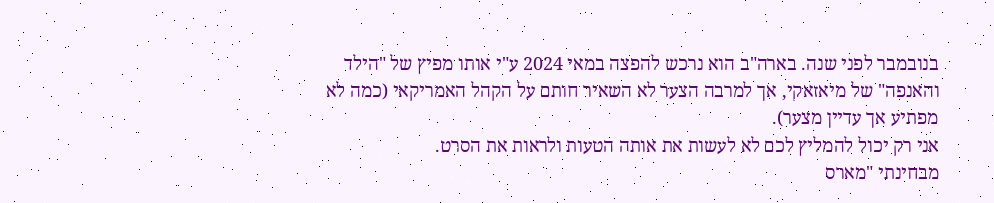בנובמבר לפני שנה. בארה"ב הוא נרכש להפצה במאי 2024 ע"י אותו מפיץ של "הילד והאנפה" של מיאזאקי, אך למרבה הצער לא השאיר חותם על הקהל האמריקאי (כמה לא מפתיע אך עדיין מצער).
אני רק יכול להמליץ לכם לא לעשות את אותה הטעות ולראות את הסרט.
מבחינתי "מארס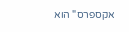אקספרס" הוא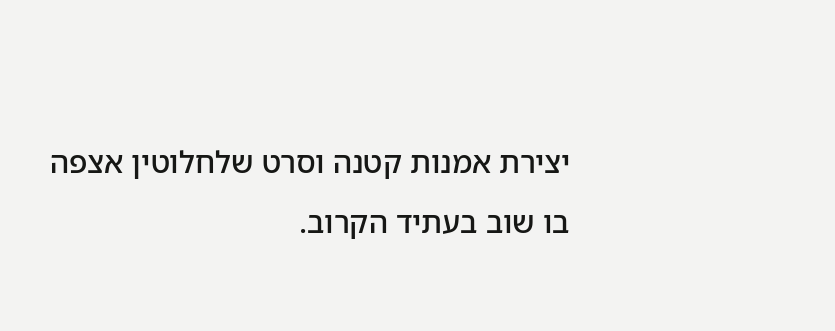יצירת אמנות קטנה וסרט שלחלוטין אצפה בו שוב בעתיד הקרוב.